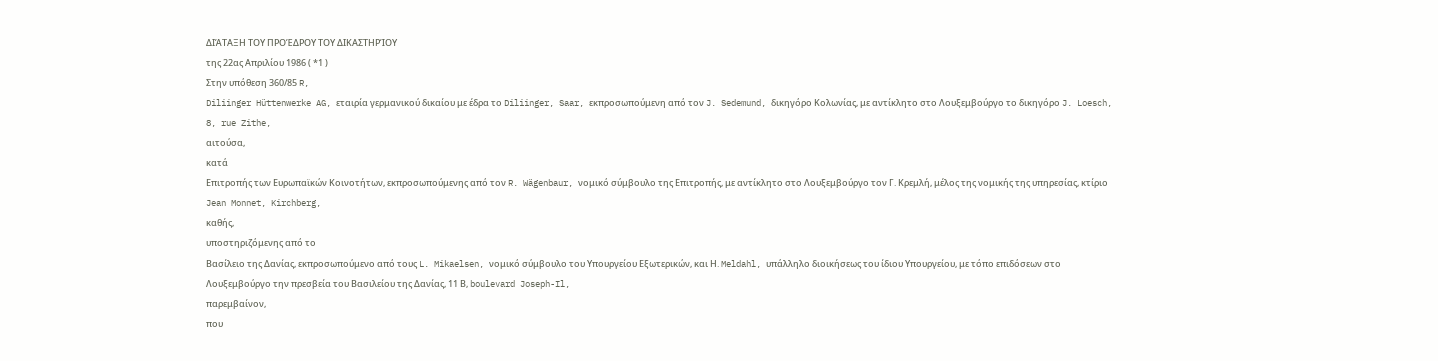ΔΙΆΤΑΞΗ ΤΟΥ ΠΡΟΈΔΡΟΥ ΤΟΥ ΔΙΚΑΣΤΗΡΊΟΥ
της 22ας Απριλίου 1986 ( *1 )
Στην υπόθεση 360/85 R,
Diliinger Hüttenwerke AG, εταιρία γερμανικού δικαίου με έδρα το Diliinger, Saar, εκπροσωπούμενη από τον J. Sedemund, δικηγόρο Κολωνίας, με αντίκλητο στο Λουξεμβούργο το δικηγόρο J. Loesch, 8, rue Zithe,
αιτούσα,
κατά
Επιτροπής των Ευρωπαϊκών Κοινοτήτων, εκπροσωπούμενης από τον R. Wägenbaur, νομικό σύμβουλο της Επιτροπής, με αντίκλητο στο Λουξεμβούργο τον Γ. Κρεμλή, μέλος της νομικής της υπηρεσίας, κτίριο Jean Monnet, Kirchberg,
καθής,
υποστηριζόμενης από το
Βασίλειο της Δανίας, εκπροσωπούμενο από τους L. Mikaelsen, νομικό σύμβουλο του Υπουργείου Εξωτερικών, και Η. Meldahl, υπάλληλο διοικήσεως του ίδιου Υπουργείου, με τόπο επιδόσεων στο Λουξεμβούργο την πρεσβεία του Βασιλείου της Δανίας, 11 Β, boulevard Joseph-Il,
παρεμβαίνον,
που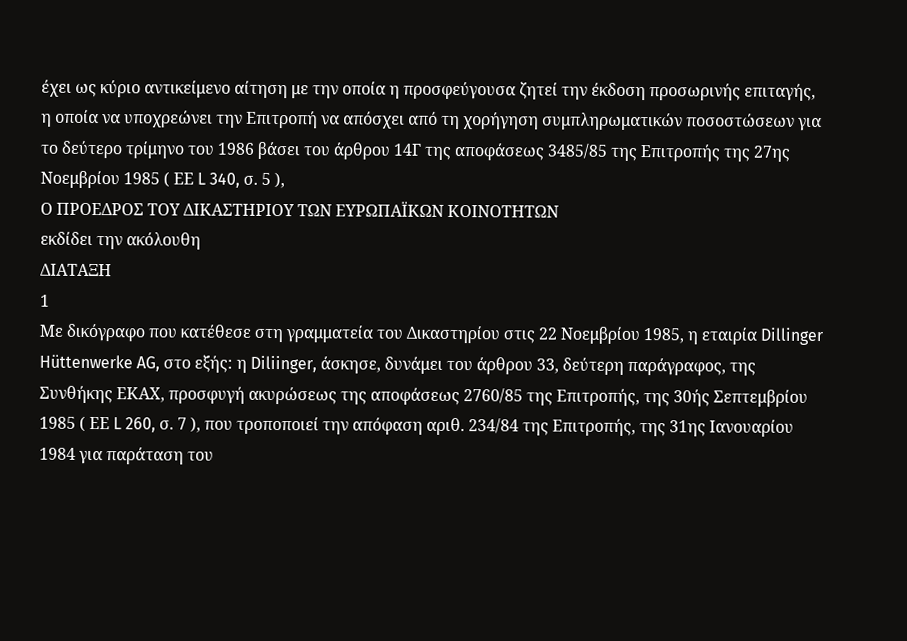έχει ως κύριο αντικείμενο αίτηση με την οποία η προσφεύγουσα ζητεί την έκδοση προσωρινής επιταγής, η οποία να υποχρεώνει την Επιτροπή να απόσχει από τη χορήγηση συμπληρωματικών ποσοστώσεων για το δεύτερο τρίμηνο του 1986 βάσει του άρθρου 14Γ της αποφάσεως 3485/85 της Επιτροπής της 27ης Νοεμβρίου 1985 ( ΕΕ L 340, σ. 5 ),
Ο ΠΡΟΕΔΡΟΣ ΤΟΥ ΔΙΚΑΣΤΗΡΙΟΥ ΤΩΝ ΕΥΡΩΠΑΪΚΩΝ ΚΟΙΝΟΤΗΤΩΝ
εκδίδει την ακόλουθη
ΔΙΑΤΑΞΗ
1
Με δικόγραφο που κατέθεσε στη γραμματεία του Δικαστηρίου στις 22 Νοεμβρίου 1985, η εταιρία Dillinger Hüttenwerke AG, στο εξής: η Diliinger, άσκησε, δυνάμει του άρθρου 33, δεύτερη παράγραφος, της Συνθήκης ΕΚΑΧ, προσφυγή ακυρώσεως της αποφάσεως 2760/85 της Επιτροπής, της 30ής Σεπτεμβρίου 1985 ( ΕΕ L 260, σ. 7 ), που τροποποιεί την απόφαση αριθ. 234/84 της Επιτροπής, της 31ης Ιανουαρίου 1984 για παράταση του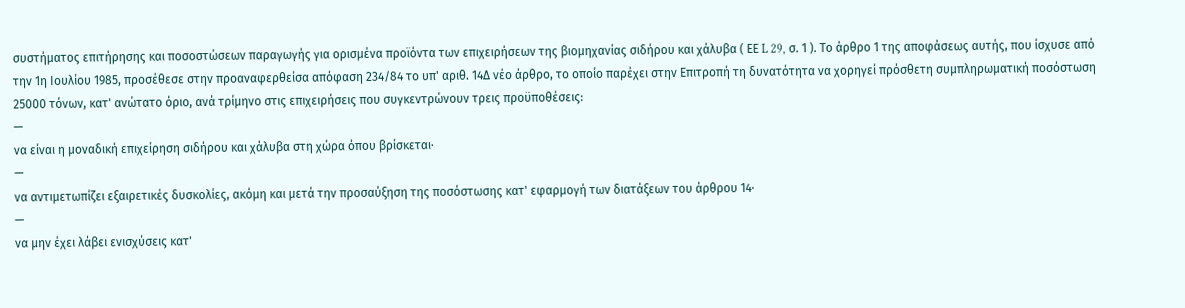συστήματος επιτήρησης και ποσοστώσεων παραγωγής για ορισμένα προϊόντα των επιχειρήσεων της βιομηχανίας σιδήρου και χάλυβα ( ΕΕ L 29, σ. 1 ). Το άρθρο 1 της αποφάσεως αυτής, που ίσχυσε από την 1η Ιουλίου 1985, προσέθεσε στην προαναφερθείσα απόφαση 234/84 το υπ' αριθ. 14Δ νέο άρθρο, το οποίο παρέχει στην Επιτροπή τη δυνατότητα να χορηγεί πρόσθετη συμπληρωματική ποσόστωση 25000 τόνων, κατ' ανώτατο όριο, ανά τρίμηνο στις επιχειρήσεις που συγκεντρώνουν τρεις προϋποθέσεις:
—
να είναι η μοναδική επιχείρηση σιδήρου και χάλυβα στη χώρα όπου βρίσκεται·
—
να αντιμετωπίζει εξαιρετικές δυσκολίες, ακόμη και μετά την προσαύξηση της ποσόστωσης κατ' εφαρμογή των διατάξεων του άρθρου 14·
—
να μην έχει λάβει ενισχύσεις κατ'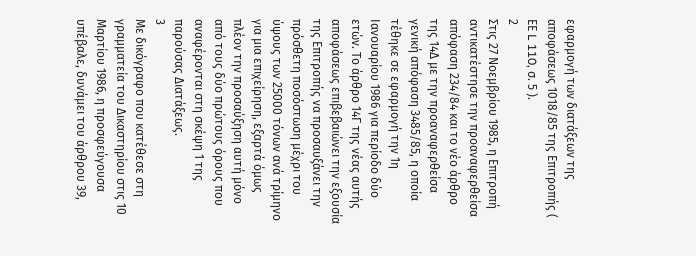εφαρμογή των διατάξεων της αποφάσεως 1018/85 της Επιτροπής ( ΕΕ L 110, σ. 5 ).
2
Στις 27 Νοεμβρίου 1985, η Επιτροπή αντικατέστησε την προαναφερθείσα απόφαση 234/84 και το νέο άρθρο της 14Δ με την προαναφερθείσα γενική απόφαση 3485/85, η οποία τέθηκε σε εφαρμογή την 1η Ιανουαρίου 1986 για περίοδο δύο ετών. Το άρθρο 14Γ της νέας αυτής αποφάσεως επιβεβαιώνει την εξουσία της Επιτροπής να προσαυξάνει την πρόσθετη ποσόστωση μέχρι του ύψους των 25000 τόνων ανά τρίμηνο για μια επιχείρηση, εξαρτά όμως πλέον την προσαύξηση αυτή μόνο από τους δύο πρώτους όρους που αναφέρονται στη σκέψη 1 της παρούσας Διατάξεως.
3
Με δικόγραφο που κατέθεσε στη γραμματεία του Δικαστηρίου στις 10 Μαρτίου 1986, η προσφεύγουσα υπέβαλε, δυνάμει του άρθρου 39,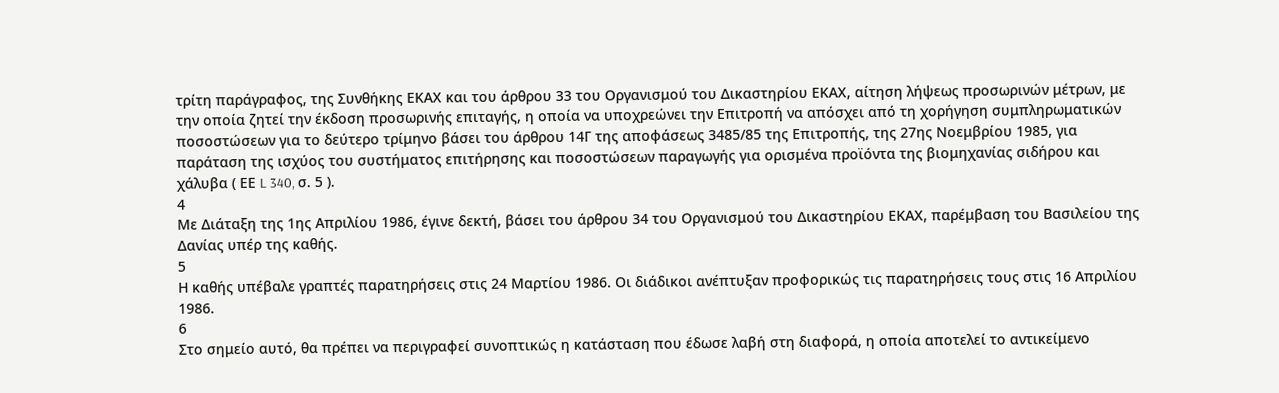τρίτη παράγραφος, της Συνθήκης ΕΚΑΧ και του άρθρου 33 του Οργανισμού του Δικαστηρίου ΕΚΑΧ, αίτηση λήψεως προσωρινών μέτρων, με την οποία ζητεί την έκδοση προσωρινής επιταγής, η οποία να υποχρεώνει την Επιτροπή να απόσχει από τη χορήγηση συμπληρωματικών ποσοστώσεων για το δεύτερο τρίμηνο βάσει του άρθρου 14Γ της αποφάσεως 3485/85 της Επιτροπής, της 27ης Νοεμβρίου 1985, για παράταση της ισχύος του συστήματος επιτήρησης και ποσοστώσεων παραγωγής για ορισμένα προϊόντα της βιομηχανίας σιδήρου και χάλυβα ( ΕΕ L 340, σ. 5 ).
4
Με Διάταξη της 1ης Απριλίου 1986, έγινε δεκτή, βάσει του άρθρου 34 του Οργανισμού του Δικαστηρίου ΕΚΑΧ, παρέμβαση του Βασιλείου της Δανίας υπέρ της καθής.
5
Η καθής υπέβαλε γραπτές παρατηρήσεις στις 24 Μαρτίου 1986. Οι διάδικοι ανέπτυξαν προφορικώς τις παρατηρήσεις τους στις 16 Απριλίου 1986.
6
Στο σημείο αυτό, θα πρέπει να περιγραφεί συνοπτικώς η κατάσταση που έδωσε λαβή στη διαφορά, η οποία αποτελεί το αντικείμενο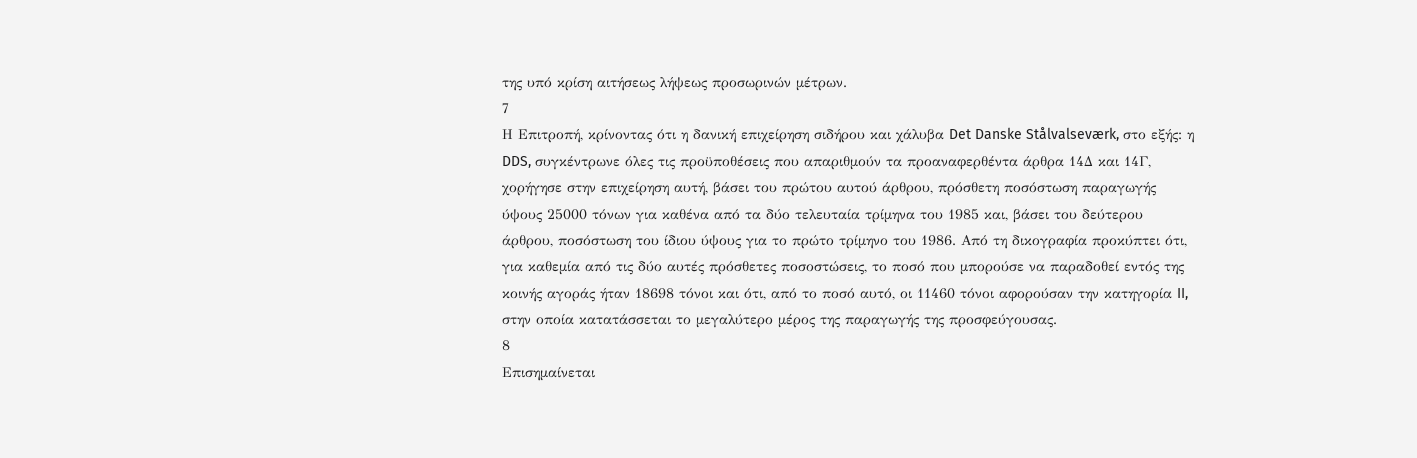της υπό κρίση αιτήσεως λήψεως προσωρινών μέτρων.
7
Η Επιτροπή, κρίνοντας ότι η δανική επιχείρηση σιδήρου και χάλυβα Det Danske Stålvalseværk, στο εξής: η DDS, συγκέντρωνε όλες τις προϋποθέσεις που απαριθμούν τα προαναφερθέντα άρθρα 14Δ και 14Γ, χορήγησε στην επιχείρηση αυτή, βάσει του πρώτου αυτού άρθρου, πρόσθετη ποσόστωση παραγωγής ύψους 25000 τόνων για καθένα από τα δύο τελευταία τρίμηνα του 1985 και, βάσει του δεύτερου άρθρου, ποσόστωση του ίδιου ύψους για το πρώτο τρίμηνο του 1986. Από τη δικογραφία προκύπτει ότι, για καθεμία από τις δύο αυτές πρόσθετες ποσοστώσεις, το ποσό που μπορούσε να παραδοθεί εντός της κοινής αγοράς ήταν 18698 τόνοι και ότι, από το ποσό αυτό, οι 11460 τόνοι αφορούσαν την κατηγορία II, στην οποία κατατάσσεται το μεγαλύτερο μέρος της παραγωγής της προσφεύγουσας.
8
Επισημαίνεται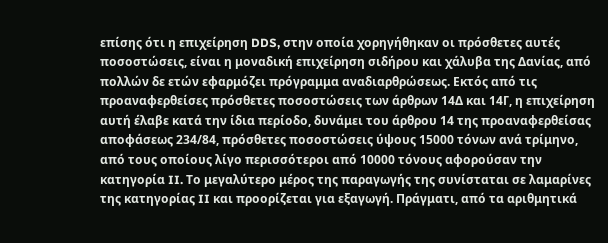επίσης ότι η επιχείρηση DDS, στην οποία χορηγήθηκαν οι πρόσθετες αυτές ποσοστώσεις, είναι η μοναδική επιχείρηση σιδήρου και χάλυβα της Δανίας, από πολλών δε ετών εφαρμόζει πρόγραμμα αναδιαρθρώσεως. Εκτός από τις προαναφερθείσες πρόσθετες ποσοστώσεις των άρθρων 14Δ και 14Γ, η επιχείρηση αυτή έλαβε κατά την ίδια περίοδο, δυνάμει του άρθρου 14 της προαναφερθείσας αποφάσεως 234/84, πρόσθετες ποσοστώσεις ύψους 15000 τόνων ανά τρίμηνο, από τους οποίους λίγο περισσότεροι από 10000 τόνους αφορούσαν την κατηγορία II. Το μεγαλύτερο μέρος της παραγωγής της συνίσταται σε λαμαρίνες της κατηγορίας II και προορίζεται για εξαγωγή. Πράγματι, από τα αριθμητικά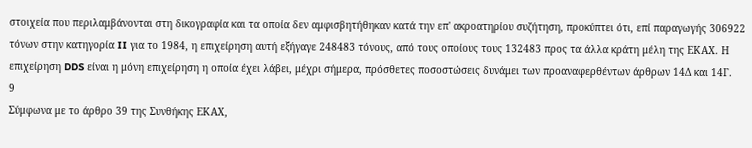στοιχεία που περιλαμβάνονται στη δικογραφία και τα οποία δεν αμφισβητήθηκαν κατά την επ' ακροατηρίου συζήτηση, προκύπτει ότι, επί παραγωγής 306922 τόνων στην κατηγορία II για το 1984, η επιχείρηση αυτή εξήγαγε 248483 τόνους, από τους οποίους τους 132483 προς τα άλλα κράτη μέλη της ΕΚΑΧ. Η επιχείρηση DDS είναι η μόνη επιχείρηση η οποία έχει λάβει, μέχρι σήμερα, πρόσθετες ποσοστώσεις δυνάμει των προαναφερθέντων άρθρων 14Δ και 14Γ.
9
Σύμφωνα με το άρθρο 39 της Συνθήκης ΕΚΑΧ,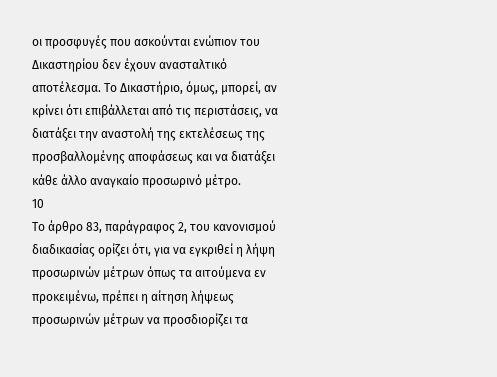οι προσφυγές που ασκούνται ενώπιον του Δικαστηρίου δεν έχουν ανασταλτικό αποτέλεσμα. Το Δικαστήριο, όμως, μπορεί, αν κρίνει ότι επιβάλλεται από τις περιστάσεις, να διατάξει την αναστολή της εκτελέσεως της προσβαλλομένης αποφάσεως και να διατάξει κάθε άλλο αναγκαίο προσωρινό μέτρο.
10
Το άρθρο 83, παράγραφος 2, του κανονισμού διαδικασίας ορίζει ότι, για να εγκριθεί η λήψη προσωρινών μέτρων όπως τα αιτούμενα εν προκειμένω, πρέπει η αίτηση λήψεως προσωρινών μέτρων να προσδιορίζει τα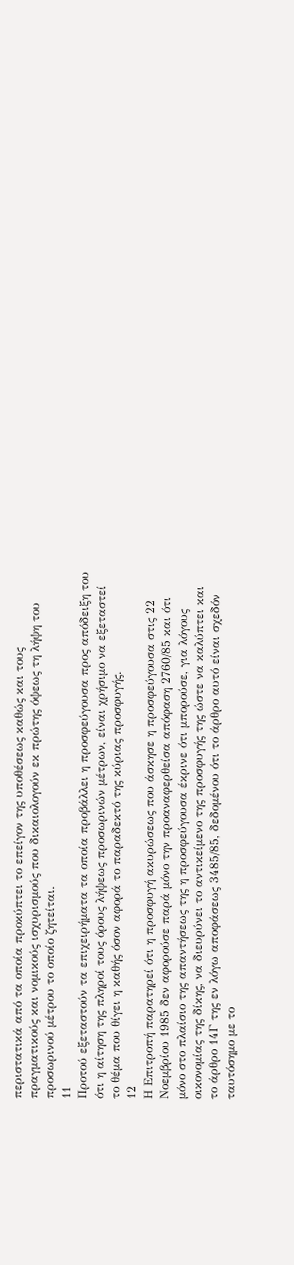περιστατικά από τα οποία προκύπτει το επείγον της υποθέσεως καθώς και τους πραγματικούς και νομικούς ισχυρισμούς που δικαιολογούν εκ πρώτης όψεως τη λήψη του προσωρινού μέτρου το οποίο ζητείται.
11
Προτού εξεταστούν τα επιχειρήματα τα οποία προβάλλει η προσφεύγουσα προς απόδειξη του ότι η αίτηση της πληροί τους όρους λήψεως προσωρινών μέτρων, είναι χρήσιμο να εξεταστεί το θέμα που θίγει η καθής όσον αφορά το παραδεκτό της κύριας προσφυγής.
12
Η Επιτροπή παρατηρεί ότι η προσφυγή ακυρώσεως που άσκησε η προσφεύγουσα στις 22 Νοεμβρίου 1985 δεν αφορούσε παρά μόνο την προαναφερθείσα απόφαση 2760/85 και ότι μόνο στο πλαίσιο της απαντήσεως της η προσφεύγουσα έκρινε ότι μπορούσε, για λόγους οικονομίας της δίκης, να διευρύνει το αντικείμενο της προσφυγής της ώστε να καλύπτει και το άρθρο 14Γ της εν λόγω αποφάσεως 3485/85, δεδομένου ότι το άρθρο αυτό είναι σχεδόν ταυτόσημο με το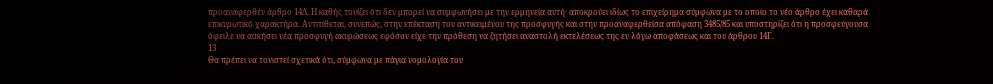προαναφερθέν άρθρο 14Δ. Η καθής τονίζει ότι δεν μπορεί να συμφωνήσει με την ερμηνεία αυτή· αποκρούει ιδίως το επιχείρημα σύμφωνα με το οποίο το νέο άρθρο έχει καθαρά επικυρωτικό χαρακτήρα. Αντιτίθεται, συνεπώς, στην επέκταση του αντικειμένου της προσφυγής και στην προαναφερθείσα απόφαση 3485/85 και υποστηρίζει ότι η προσφεύγουσα όφειλε να ασκήσει νέα προσφυγή ακυρώσεως εφόσον είχε την πρόθεση να ζητήσει αναστολή εκτελέσεως της εν λόγω αποφάσεως και του άρθρου 14Γ.
13
Θα πρέπει να τονιστεί σχετικά ότι, σύμφωνα με πάγια νομολογία του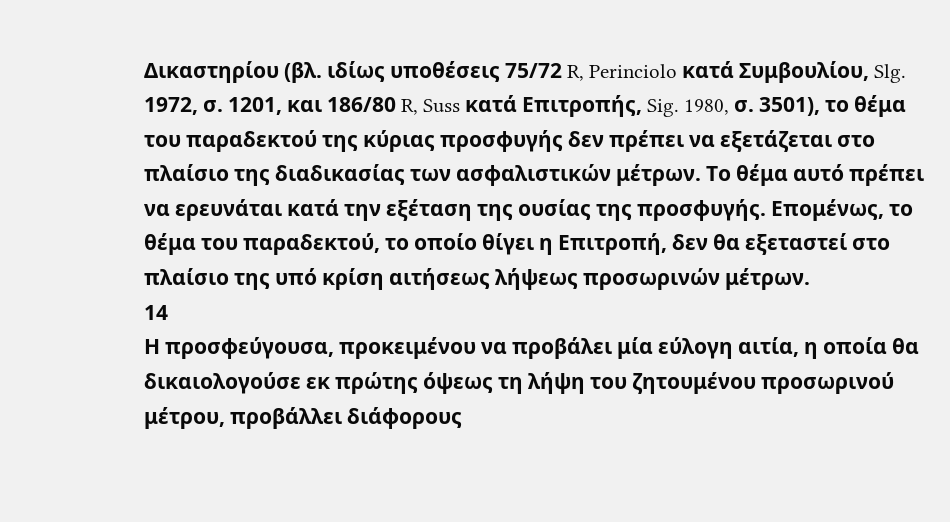Δικαστηρίου (βλ. ιδίως υποθέσεις 75/72 R, Perinciolo κατά Συμβουλίου, Slg. 1972, σ. 1201, και 186/80 R, Suss κατά Επιτροπής, Sig. 1980, σ. 3501), το θέμα του παραδεκτού της κύριας προσφυγής δεν πρέπει να εξετάζεται στο πλαίσιο της διαδικασίας των ασφαλιστικών μέτρων. Το θέμα αυτό πρέπει να ερευνάται κατά την εξέταση της ουσίας της προσφυγής. Επομένως, το θέμα του παραδεκτού, το οποίο θίγει η Επιτροπή, δεν θα εξεταστεί στο πλαίσιο της υπό κρίση αιτήσεως λήψεως προσωρινών μέτρων.
14
Η προσφεύγουσα, προκειμένου να προβάλει μία εύλογη αιτία, η οποία θα δικαιολογούσε εκ πρώτης όψεως τη λήψη του ζητουμένου προσωρινού μέτρου, προβάλλει διάφορους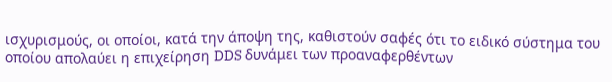ισχυρισμούς, οι οποίοι, κατά την άποψη της, καθιστούν σαφές ότι το ειδικό σύστημα του οποίου απολαύει η επιχείρηση DDS δυνάμει των προαναφερθέντων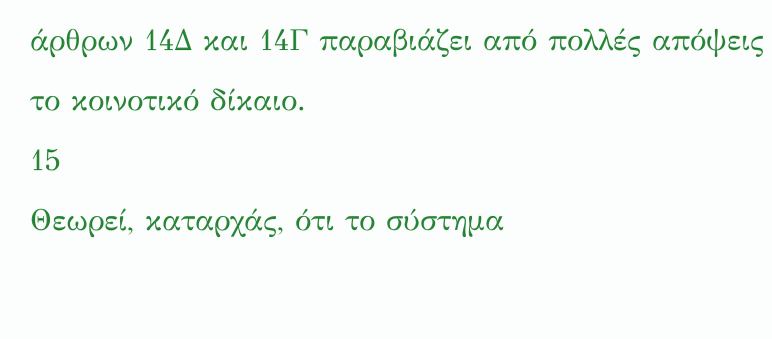άρθρων 14Δ και 14Γ παραβιάζει από πολλές απόψεις το κοινοτικό δίκαιο.
15
Θεωρεί, καταρχάς, ότι το σύστημα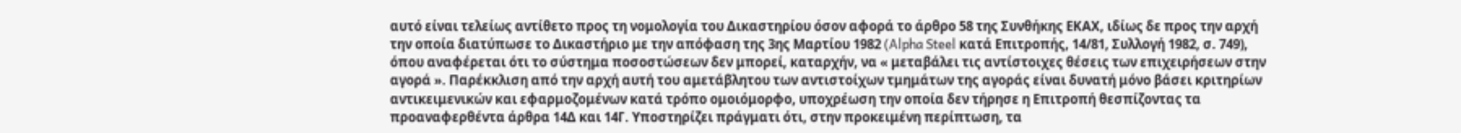αυτό είναι τελείως αντίθετο προς τη νομολογία του Δικαστηρίου όσον αφορά το άρθρο 58 της Συνθήκης ΕΚΑΧ, ιδίως δε προς την αρχή την οποία διατύπωσε το Δικαστήριο με την απόφαση της 3ης Μαρτίου 1982 (Alpha Steel κατά Επιτροπής, 14/81, Συλλογή 1982, σ. 749), όπου αναφέρεται ότι το σύστημα ποσοστώσεων δεν μπορεί, καταρχήν, να « μεταβάλει τις αντίστοιχες θέσεις των επιχειρήσεων στην αγορά ». Παρέκκλιση από την αρχή αυτή του αμετάβλητου των αντιστοίχων τμημάτων της αγοράς είναι δυνατή μόνο βάσει κριτηρίων αντικειμενικών και εφαρμοζομένων κατά τρόπο ομοιόμορφο, υποχρέωση την οποία δεν τήρησε η Επιτροπή θεσπίζοντας τα προαναφερθέντα άρθρα 14Δ και 14Γ. Υποστηρίζει πράγματι ότι, στην προκειμένη περίπτωση, τα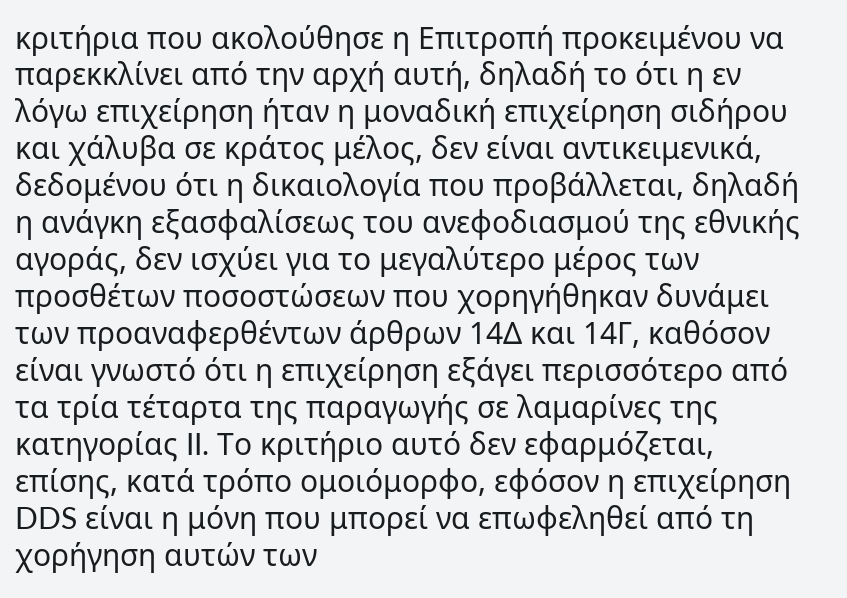κριτήρια που ακολούθησε η Επιτροπή προκειμένου να παρεκκλίνει από την αρχή αυτή, δηλαδή το ότι η εν λόγω επιχείρηση ήταν η μοναδική επιχείρηση σιδήρου και χάλυβα σε κράτος μέλος, δεν είναι αντικειμενικά, δεδομένου ότι η δικαιολογία που προβάλλεται, δηλαδή η ανάγκη εξασφαλίσεως του ανεφοδιασμού της εθνικής αγοράς, δεν ισχύει για το μεγαλύτερο μέρος των προσθέτων ποσοστώσεων που χορηγήθηκαν δυνάμει των προαναφερθέντων άρθρων 14Δ και 14Γ, καθόσον είναι γνωστό ότι η επιχείρηση εξάγει περισσότερο από τα τρία τέταρτα της παραγωγής σε λαμαρίνες της κατηγορίας II. Το κριτήριο αυτό δεν εφαρμόζεται, επίσης, κατά τρόπο ομοιόμορφο, εφόσον η επιχείρηση DDS είναι η μόνη που μπορεί να επωφεληθεί από τη χορήγηση αυτών των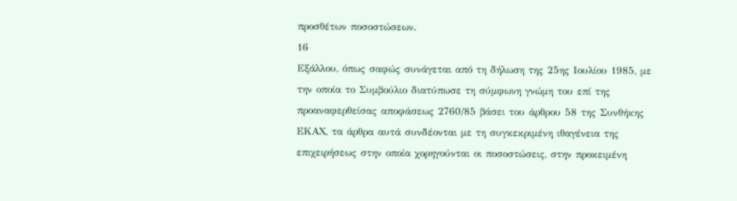προσθέτων ποσοστώσεων.
16
Εξάλλου, όπως σαφώς συνάγεται από τη δήλωση της 25ης Ιουλίου 1985, με την οποία το Συμβούλιο διατύπωσε τη σύμφωνη γνώμη του επί της προαναφερθείσας αποφάσεως 2760/85 βάσει του άρθρου 58 της Συνθήκης ΕΚΑΧ, τα άρθρα αυτά συνδέονται με τη συγκεκριμένη ιθαγένεια της επιχειρήσεως στην οποία χορηγούνται οι ποσοστώσεις, στην προκειμένη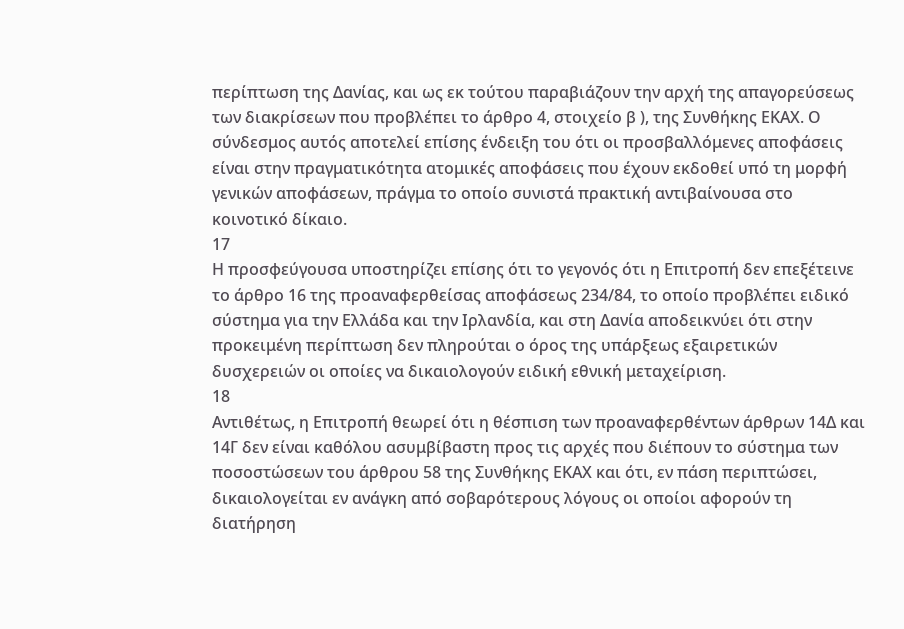περίπτωση της Δανίας, και ως εκ τούτου παραβιάζουν την αρχή της απαγορεύσεως των διακρίσεων που προβλέπει το άρθρο 4, στοιχείο β ), της Συνθήκης ΕΚΑΧ. Ο σύνδεσμος αυτός αποτελεί επίσης ένδειξη του ότι οι προσβαλλόμενες αποφάσεις είναι στην πραγματικότητα ατομικές αποφάσεις που έχουν εκδοθεί υπό τη μορφή γενικών αποφάσεων, πράγμα το οποίο συνιστά πρακτική αντιβαίνουσα στο κοινοτικό δίκαιο.
17
Η προσφεύγουσα υποστηρίζει επίσης ότι το γεγονός ότι η Επιτροπή δεν επεξέτεινε το άρθρο 16 της προαναφερθείσας αποφάσεως 234/84, το οποίο προβλέπει ειδικό σύστημα για την Ελλάδα και την Ιρλανδία, και στη Δανία αποδεικνύει ότι στην προκειμένη περίπτωση δεν πληρούται ο όρος της υπάρξεως εξαιρετικών δυσχερειών οι οποίες να δικαιολογούν ειδική εθνική μεταχείριση.
18
Αντιθέτως, η Επιτροπή θεωρεί ότι η θέσπιση των προαναφερθέντων άρθρων 14Δ και 14Γ δεν είναι καθόλου ασυμβίβαστη προς τις αρχές που διέπουν το σύστημα των ποσοστώσεων του άρθρου 58 της Συνθήκης ΕΚΑΧ και ότι, εν πάση περιπτώσει, δικαιολογείται εν ανάγκη από σοβαρότερους λόγους οι οποίοι αφορούν τη διατήρηση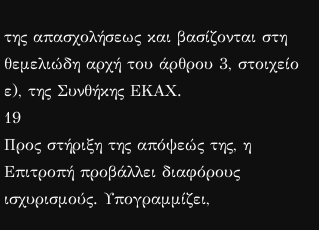της απασχολήσεως και βασίζονται στη θεμελιώδη αρχή του άρθρου 3, στοιχείο ε), της Συνθήκης ΕΚΑΧ.
19
Προς στήριξη της απόψεώς της, η Επιτροπή προβάλλει διαφόρους ισχυρισμούς. Υπογραμμίζει,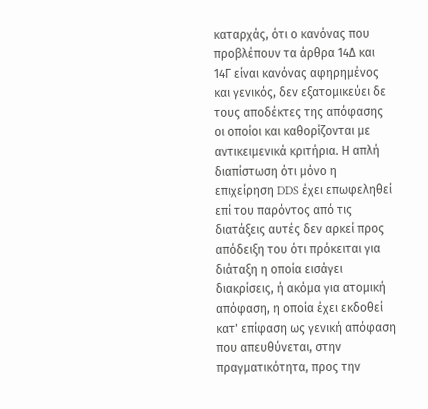καταρχάς, ότι ο κανόνας που προβλέπουν τα άρθρα 14Δ και 14Γ είναι κανόνας αφηρημένος και γενικός, δεν εξατομικεύει δε τους αποδέκτες της απόφασης οι οποίοι και καθορίζονται με αντικειμενικά κριτήρια. Η απλή διαπίστωση ότι μόνο η επιχείρηση DDS έχει επωφεληθεί επί του παρόντος από τις διατάξεις αυτές δεν αρκεί προς απόδειξη του ότι πρόκειται για διάταξη η οποία εισάγει διακρίσεις, ή ακόμα για ατομική απόφαση, η οποία έχει εκδοθεί κατ' επίφαση ως γενική απόφαση που απευθύνεται, στην πραγματικότητα, προς την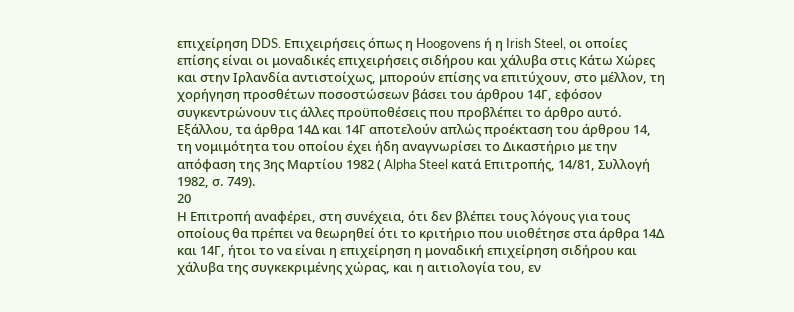επιχείρηση DDS. Επιχειρήσεις όπως η Hoogovens ή η Irish Steel, οι οποίες επίσης είναι οι μοναδικές επιχειρήσεις σιδήρου και χάλυβα στις Κάτω Χώρες και στην Ιρλανδία αντιστοίχως, μπορούν επίσης να επιτύχουν, στο μέλλον, τη χορήγηση προσθέτων ποσοστώσεων βάσει του άρθρου 14Γ, εφόσον συγκεντρώνουν τις άλλες προϋποθέσεις που προβλέπει το άρθρο αυτό. Εξάλλου, τα άρθρα 14Δ και 14Γ αποτελούν απλώς προέκταση του άρθρου 14, τη νομιμότητα του οποίου έχει ήδη αναγνωρίσει το Δικαστήριο με την απόφαση της 3ης Μαρτίου 1982 ( Alpha Steel κατά Επιτροπής, 14/81, Συλλογή 1982, σ. 749).
20
Η Επιτροπή αναφέρει, στη συνέχεια, ότι δεν βλέπει τους λόγους για τους οποίους θα πρέπει να θεωρηθεί ότι το κριτήριο που υιοθέτησε στα άρθρα 14Δ και 14Γ, ήτοι το να είναι η επιχείρηση η μοναδική επιχείρηση σιδήρου και χάλυβα της συγκεκριμένης χώρας, και η αιτιολογία του, εν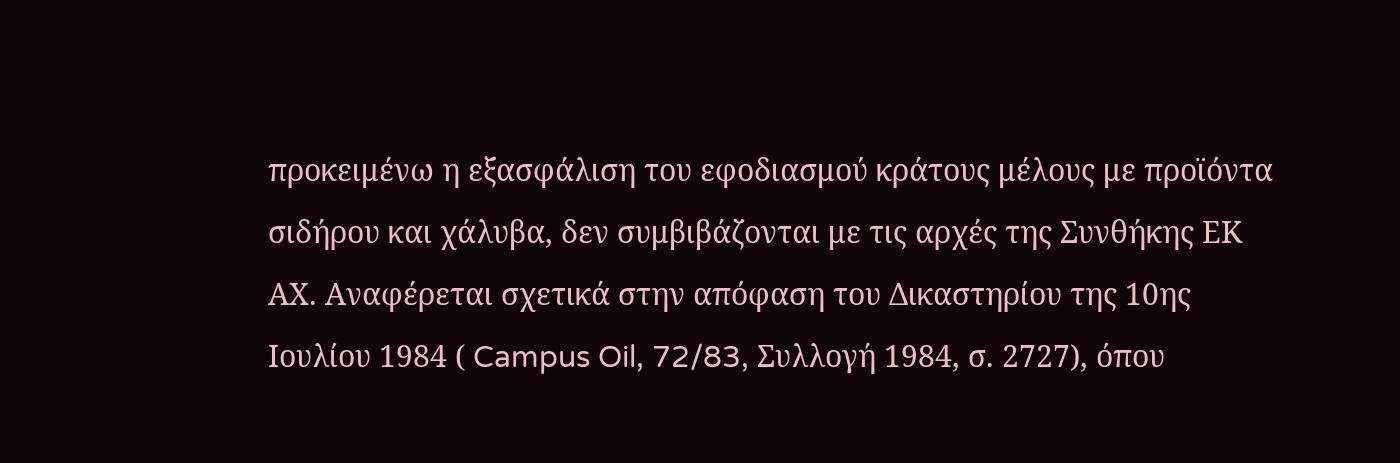προκειμένω η εξασφάλιση του εφοδιασμού κράτους μέλους με προϊόντα σιδήρου και χάλυβα, δεν συμβιβάζονται με τις αρχές της Συνθήκης ΕΚ ΑΧ. Αναφέρεται σχετικά στην απόφαση του Δικαστηρίου της 10ης Ιουλίου 1984 ( Campus Oil, 72/83, Συλλογή 1984, σ. 2727), όπου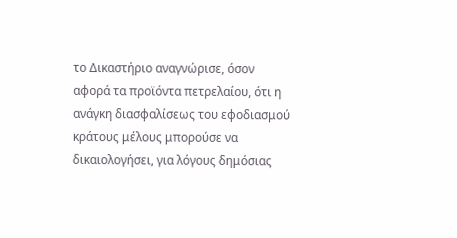το Δικαστήριο αναγνώρισε, όσον αφορά τα προϊόντα πετρελαίου, ότι η ανάγκη διασφαλίσεως του εφοδιασμού κράτους μέλους μπορούσε να δικαιολογήσει, για λόγους δημόσιας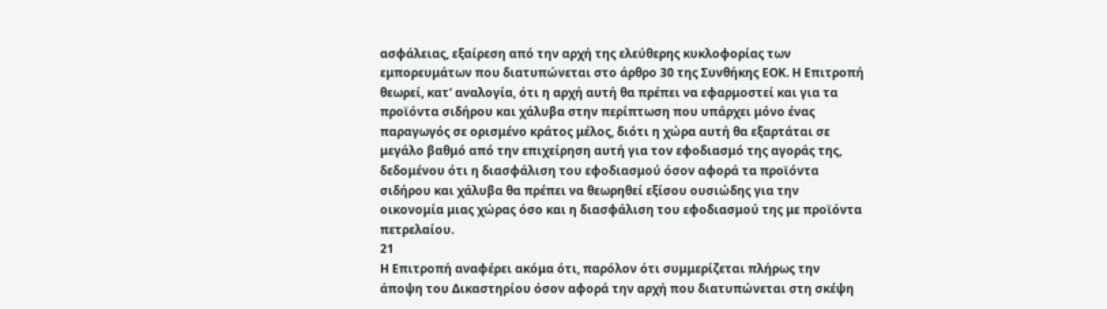ασφάλειας, εξαίρεση από την αρχή της ελεύθερης κυκλοφορίας των εμπορευμάτων που διατυπώνεται στο άρθρο 30 της Συνθήκης ΕΟΚ. Η Επιτροπή θεωρεί, κατ' αναλογία, ότι η αρχή αυτή θα πρέπει να εφαρμοστεί και για τα προϊόντα σιδήρου και χάλυβα στην περίπτωση που υπάρχει μόνο ένας παραγωγός σε ορισμένο κράτος μέλος, διότι η χώρα αυτή θα εξαρτάται σε μεγάλο βαθμό από την επιχείρηση αυτή για τον εφοδιασμό της αγοράς της, δεδομένου ότι η διασφάλιση του εφοδιασμού όσον αφορά τα προϊόντα σιδήρου και χάλυβα θα πρέπει να θεωρηθεί εξίσου ουσιώδης για την οικονομία μιας χώρας όσο και η διασφάλιση του εφοδιασμού της με προϊόντα πετρελαίου.
21
Η Επιτροπή αναφέρει ακόμα ότι, παρόλον ότι συμμερίζεται πλήρως την άποψη του Δικαστηρίου όσον αφορά την αρχή που διατυπώνεται στη σκέψη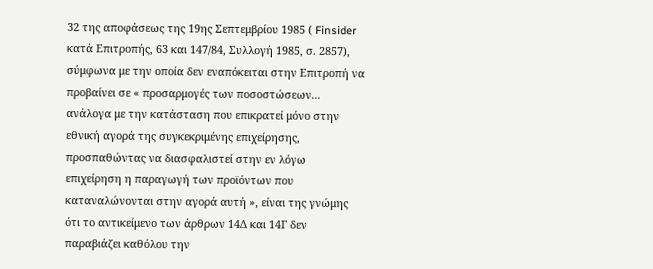32 της αποφάσεως της 19ης Σεπτεμβρίου 1985 ( Finsider κατά Επιτροπής, 63 και 147/84, Συλλογή 1985, σ. 2857), σύμφωνα με την οποία δεν εναπόκειται στην Επιτροπή να προβαίνει σε « προσαρμογές των ποσοστώσεων... ανάλογα με την κατάσταση που επικρατεί μόνο στην εθνική αγορά της συγκεκριμένης επιχείρησης, προσπαθώντας να διασφαλιστεί στην εν λόγω επιχείρηση η παραγωγή των προϊόντων που καταναλώνονται στην αγορά αυτή », είναι της γνώμης ότι το αντικείμενο των άρθρων 14Δ και 14Γ δεν παραβιάζει καθόλου την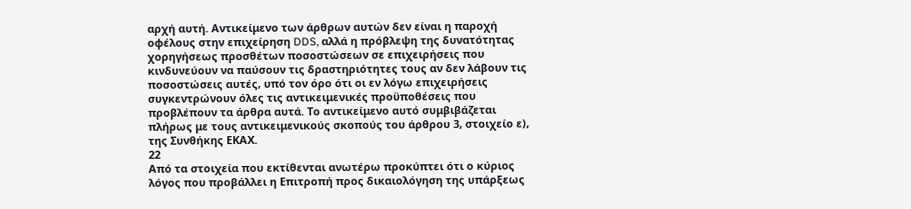αρχή αυτή. Αντικείμενο των άρθρων αυτών δεν είναι η παροχή οφέλους στην επιχείρηση DDS, αλλά η πρόβλεψη της δυνατότητας χορηγήσεως προσθέτων ποσοστώσεων σε επιχειρήσεις που κινδυνεύουν να παύσουν τις δραστηριότητες τους αν δεν λάβουν τις ποσοστώσεις αυτές, υπό τον όρο ότι οι εν λόγω επιχειρήσεις συγκεντρώνουν όλες τις αντικειμενικές προϋποθέσεις που προβλέπουν τα άρθρα αυτά. Το αντικείμενο αυτό συμβιβάζεται πλήρως με τους αντικειμενικούς σκοπούς του άρθρου 3, στοιχείο ε), της Συνθήκης ΕΚΑΧ.
22
Από τα στοιχεία που εκτίθενται ανωτέρω προκύπτει ότι ο κύριος λόγος που προβάλλει η Επιτροπή προς δικαιολόγηση της υπάρξεως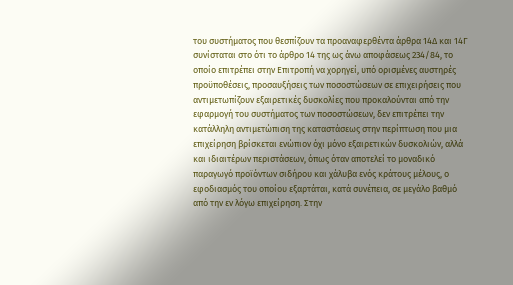του συστήματος που θεσπίζουν τα προαναφερθέντα άρθρα 14Δ και 14Γ συνίσταται στο ότι το άρθρο 14 της ως άνω αποφάσεως 234/84, το οποίο επιτρέπει στην Επιτροπή να χορηγεί, υπό ορισμένες αυστηρές προϋποθέσεις, προσαυξήσεις των ποσοστώσεων σε επιχειρήσεις που αντιμετωπίζουν εξαιρετικές δυσκολίες που προκαλούνται από την εφαρμογή του συστήματος των ποσοστώσεων, δεν επιτρέπει την κατάλληλη αντιμετώπιση της καταστάσεως στην περίπτωση που μια επιχείρηση βρίσκεται ενώπιον όχι μόνο εξαιρετικών δυσκολιών, αλλά και ιδιαιτέρων περιστάσεων, όπως όταν αποτελεί το μοναδικό παραγωγό προϊόντων σιδήρου και χάλυβα ενός κράτους μέλους, ο εφοδιασμός του οποίου εξαρτάται, κατά συνέπεια, σε μεγάλο βαθμό από την εν λόγω επιχείρηση. Στην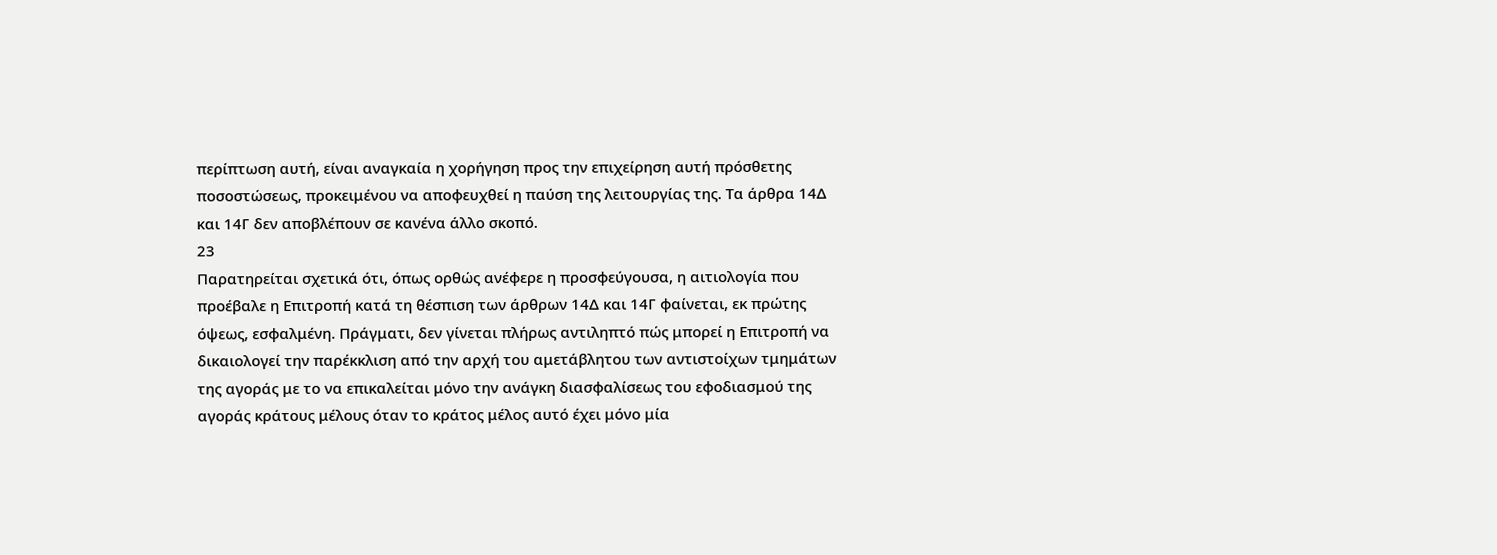περίπτωση αυτή, είναι αναγκαία η χορήγηση προς την επιχείρηση αυτή πρόσθετης ποσοστώσεως, προκειμένου να αποφευχθεί η παύση της λειτουργίας της. Τα άρθρα 14Δ και 14Γ δεν αποβλέπουν σε κανένα άλλο σκοπό.
23
Παρατηρείται σχετικά ότι, όπως ορθώς ανέφερε η προσφεύγουσα, η αιτιολογία που προέβαλε η Επιτροπή κατά τη θέσπιση των άρθρων 14Δ και 14Γ φαίνεται, εκ πρώτης όψεως, εσφαλμένη. Πράγματι, δεν γίνεται πλήρως αντιληπτό πώς μπορεί η Επιτροπή να δικαιολογεί την παρέκκλιση από την αρχή του αμετάβλητου των αντιστοίχων τμημάτων της αγοράς με το να επικαλείται μόνο την ανάγκη διασφαλίσεως του εφοδιασμού της αγοράς κράτους μέλους όταν το κράτος μέλος αυτό έχει μόνο μία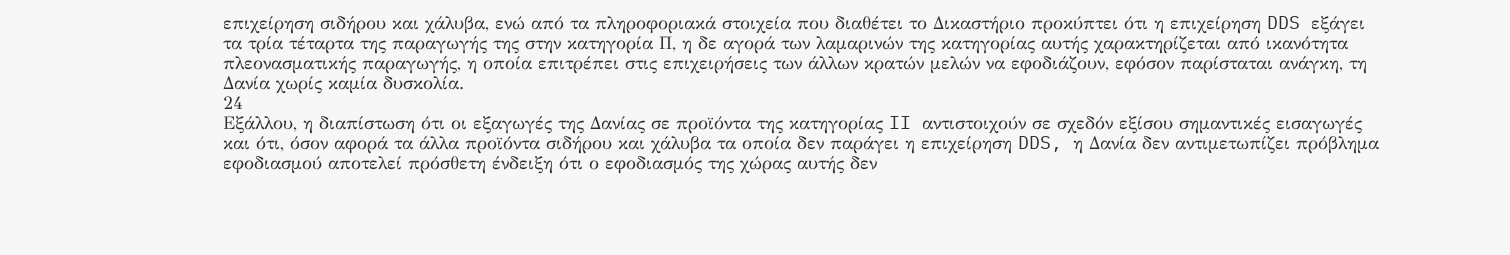επιχείρηση σιδήρου και χάλυβα, ενώ από τα πληροφοριακά στοιχεία που διαθέτει το Δικαστήριο προκύπτει ότι η επιχείρηση DDS εξάγει τα τρία τέταρτα της παραγωγής της στην κατηγορία Π, η δε αγορά των λαμαρινών της κατηγορίας αυτής χαρακτηρίζεται από ικανότητα πλεονασματικής παραγωγής, η οποία επιτρέπει στις επιχειρήσεις των άλλων κρατών μελών να εφοδιάζουν, εφόσον παρίσταται ανάγκη, τη Δανία χωρίς καμία δυσκολία.
24
Εξάλλου, η διαπίστωση ότι οι εξαγωγές της Δανίας σε προϊόντα της κατηγορίας II αντιστοιχούν σε σχεδόν εξίσου σημαντικές εισαγωγές και ότι, όσον αφορά τα άλλα προϊόντα σιδήρου και χάλυβα τα οποία δεν παράγει η επιχείρηση DDS, η Δανία δεν αντιμετωπίζει πρόβλημα εφοδιασμού αποτελεί πρόσθετη ένδειξη ότι ο εφοδιασμός της χώρας αυτής δεν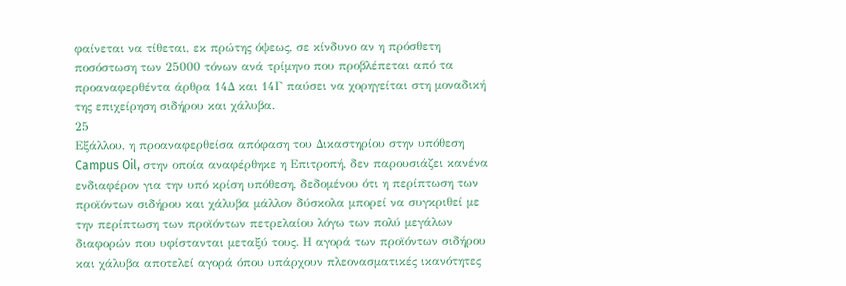φαίνεται να τίθεται, εκ πρώτης όψεως, σε κίνδυνο αν η πρόσθετη ποσόστωση των 25000 τόνων ανά τρίμηνο που προβλέπεται από τα προαναφερθέντα άρθρα 14Δ και 14Γ παύσει να χορηγείται στη μοναδική της επιχείρηση σιδήρου και χάλυβα.
25
Εξάλλου, η προαναφερθείσα απόφαση του Δικαστηρίου στην υπόθεση Campus Oil, στην οποία αναφέρθηκε η Επιτροπή, δεν παρουσιάζει κανένα ενδιαφέρον για την υπό κρίση υπόθεση, δεδομένου ότι η περίπτωση των προϊόντων σιδήρου και χάλυβα μάλλον δύσκολα μπορεί να συγκριθεί με την περίπτωση των προϊόντων πετρελαίου λόγω των πολύ μεγάλων διαφορών που υφίστανται μεταξύ τους. Η αγορά των προϊόντων σιδήρου και χάλυβα αποτελεί αγορά όπου υπάρχουν πλεονασματικές ικανότητες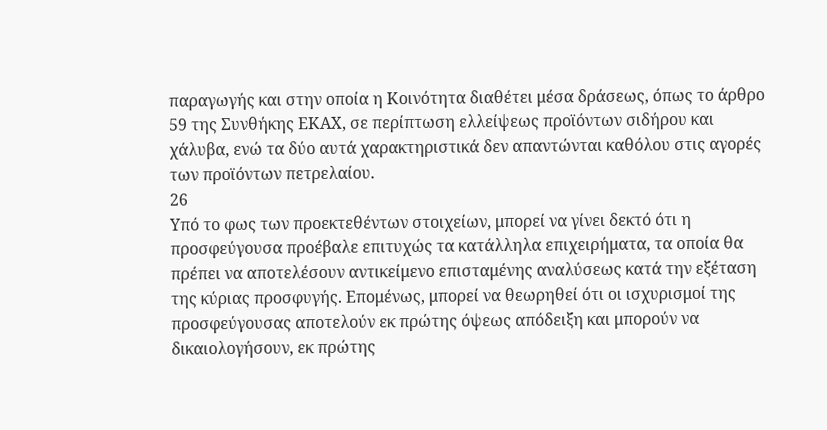παραγωγής και στην οποία η Κοινότητα διαθέτει μέσα δράσεως, όπως το άρθρο 59 της Συνθήκης ΕΚΑΧ, σε περίπτωση ελλείψεως προϊόντων σιδήρου και χάλυβα, ενώ τα δύο αυτά χαρακτηριστικά δεν απαντώνται καθόλου στις αγορές των προϊόντων πετρελαίου.
26
Υπό το φως των προεκτεθέντων στοιχείων, μπορεί να γίνει δεκτό ότι η προσφεύγουσα προέβαλε επιτυχώς τα κατάλληλα επιχειρήματα, τα οποία θα πρέπει να αποτελέσουν αντικείμενο επισταμένης αναλύσεως κατά την εξέταση της κύριας προσφυγής. Επομένως, μπορεί να θεωρηθεί ότι οι ισχυρισμοί της προσφεύγουσας αποτελούν εκ πρώτης όψεως απόδειξη και μπορούν να δικαιολογήσουν, εκ πρώτης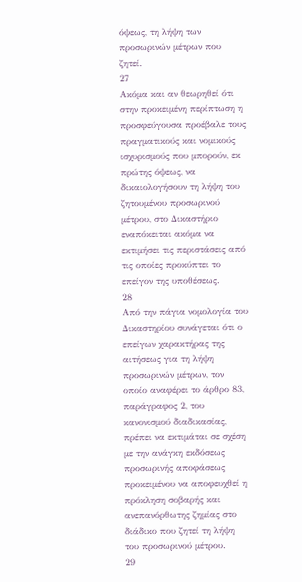όψεως, τη λήψη των προσωρινών μέτρων που ζητεί.
27
Ακόμα και αν θεωρηθεί ότι στην προκειμένη περίπτωση η προσφεύγουσα προέβαλε τους πραγματικούς και νομικούς ισχυρισμούς που μπορούν, εκ πρώτης όψεως, να δικαιολογήσουν τη λήψη του ζητουμένου προσωρινού μέτρου, στο Δικαστήριο εναπόκειται ακόμα να εκτιμήσει τις περιστάσεις από τις οποίες προκύπτει το επείγον της υποθέσεως.
28
Από την πάγια νομολογία του Δικαστηρίου συνάγεται ότι ο επείγων χαρακτήρας της αιτήσεως για τη λήψη προσωρινών μέτρων, τον οποίο αναφέρει το άρθρο 83, παράγραφος 2, του κανονισμού διαδικασίας, πρέπει να εκτιμάται σε σχέση με την ανάγκη εκδόσεως προσωρινής αποφάσεως προκειμένου να αποφευχθεί η πρόκληση σοβαρής και ανεπανόρθωτης ζημίας στο διάδικο που ζητεί τη λήψη του προσωρινού μέτρου.
29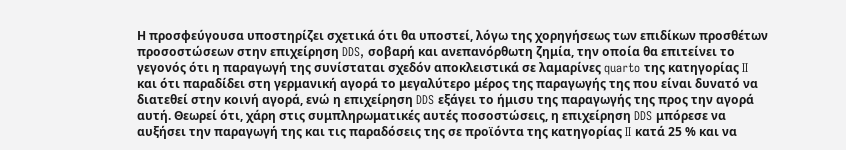Η προσφεύγουσα υποστηρίζει σχετικά ότι θα υποστεί, λόγω της χορηγήσεως των επιδίκων προσθέτων προσοστώσεων στην επιχείρηση DDS, σοβαρή και ανεπανόρθωτη ζημία, την οποία θα επιτείνει το γεγονός ότι η παραγωγή της συνίσταται σχεδόν αποκλειστικά σε λαμαρίνες quarto της κατηγορίας II και ότι παραδίδει στη γερμανική αγορά το μεγαλύτερο μέρος της παραγωγής της που είναι δυνατό να διατεθεί στην κοινή αγορά, ενώ η επιχείρηση DDS εξάγει το ήμισυ της παραγωγής της προς την αγορά αυτή. Θεωρεί ότι, χάρη στις συμπληρωματικές αυτές ποσοστώσεις, η επιχείρηση DDS μπόρεσε να αυξήσει την παραγωγή της και τις παραδόσεις της σε προϊόντα της κατηγορίας II κατά 25 % και να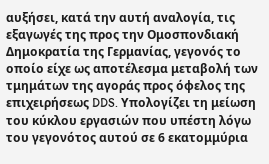αυξήσει, κατά την αυτή αναλογία, τις εξαγωγές της προς την Ομοσπονδιακή Δημοκρατία της Γερμανίας, γεγονός το οποίο είχε ως αποτέλεσμα μεταβολή των τμημάτων της αγοράς προς όφελος της επιχειρήσεως DDS. Υπολογίζει τη μείωση του κύκλου εργασιών που υπέστη λόγω του γεγονότος αυτού σε 6 εκατομμύρια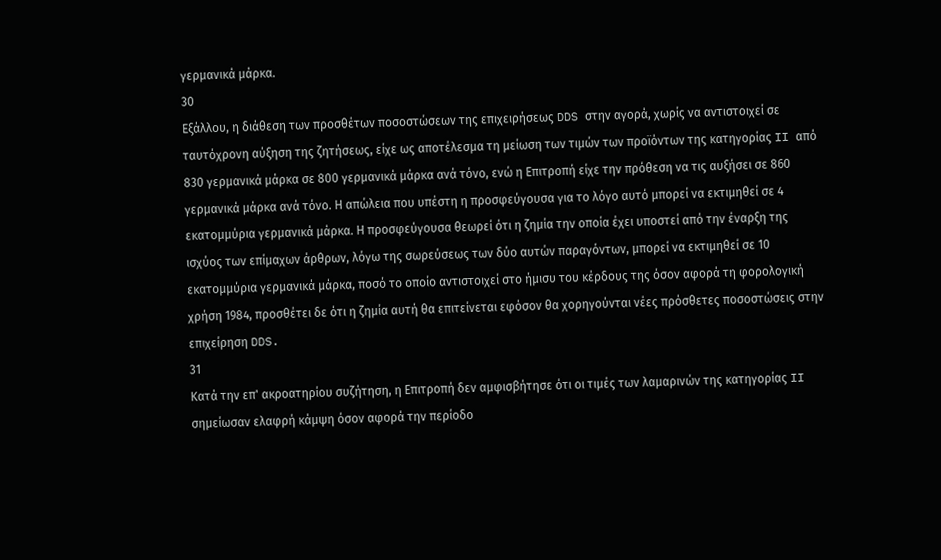γερμανικά μάρκα.
30
Εξάλλου, η διάθεση των προσθέτων ποσοστώσεων της επιχειρήσεως DDS στην αγορά, χωρίς να αντιστοιχεί σε ταυτόχρονη αύξηση της ζητήσεως, είχε ως αποτέλεσμα τη μείωση των τιμών των προϊόντων της κατηγορίας II από 830 γερμανικά μάρκα σε 800 γερμανικά μάρκα ανά τόνο, ενώ η Επιτροπή είχε την πρόθεση να τις αυξήσει σε 860 γερμανικά μάρκα ανά τόνο. Η απώλεια που υπέστη η προσφεύγουσα για το λόγο αυτό μπορεί να εκτιμηθεί σε 4 εκατομμύρια γερμανικά μάρκα. Η προσφεύγουσα θεωρεί ότι η ζημία την οποία έχει υποστεί από την έναρξη της ισχύος των επίμαχων άρθρων, λόγω της σωρεύσεως των δύο αυτών παραγόντων, μπορεί να εκτιμηθεί σε 10 εκατομμύρια γερμανικά μάρκα, ποσό το οποίο αντιστοιχεί στο ήμισυ του κέρδους της όσον αφορά τη φορολογική χρήση 1984, προσθέτει δε ότι η ζημία αυτή θα επιτείνεται εφόσον θα χορηγούνται νέες πρόσθετες ποσοστώσεις στην επιχείρηση DDS.
31
Κατά την επ' ακροατηρίου συζήτηση, η Επιτροπή δεν αμφισβήτησε ότι οι τιμές των λαμαρινών της κατηγορίας II σημείωσαν ελαφρή κάμψη όσον αφορά την περίοδο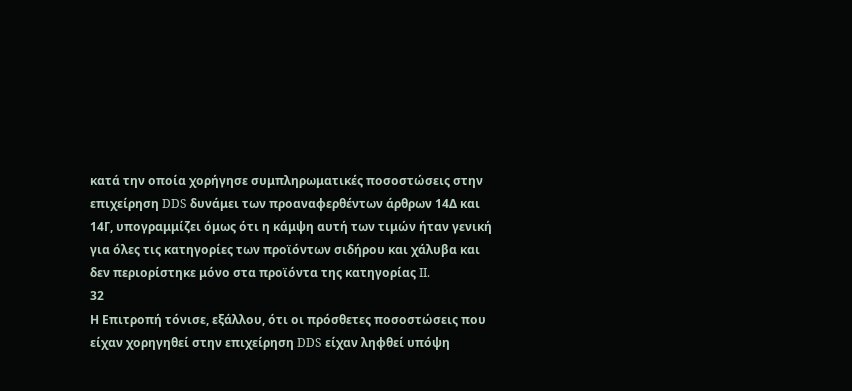κατά την οποία χορήγησε συμπληρωματικές ποσοστώσεις στην επιχείρηση DDS δυνάμει των προαναφερθέντων άρθρων 14Δ και 14Γ, υπογραμμίζει όμως ότι η κάμψη αυτή των τιμών ήταν γενική για όλες τις κατηγορίες των προϊόντων σιδήρου και χάλυβα και δεν περιορίστηκε μόνο στα προϊόντα της κατηγορίας II.
32
Η Επιτροπή τόνισε, εξάλλου, ότι οι πρόσθετες ποσοστώσεις που είχαν χορηγηθεί στην επιχείρηση DDS είχαν ληφθεί υπόψη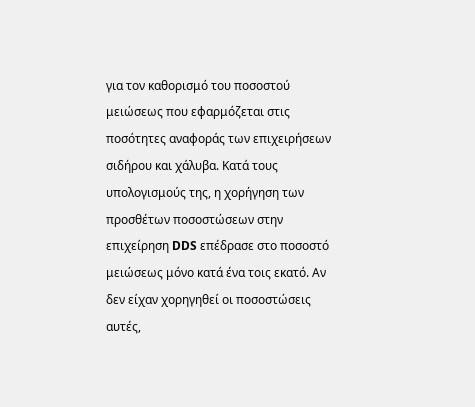για τον καθορισμό του ποσοστού μειώσεως που εφαρμόζεται στις ποσότητες αναφοράς των επιχειρήσεων σιδήρου και χάλυβα. Κατά τους υπολογισμούς της, η χορήγηση των προσθέτων ποσοστώσεων στην επιχείρηση DDS επέδρασε στο ποσοστό μειώσεως μόνο κατά ένα τοις εκατό. Αν δεν είχαν χορηγηθεί οι ποσοστώσεις αυτές,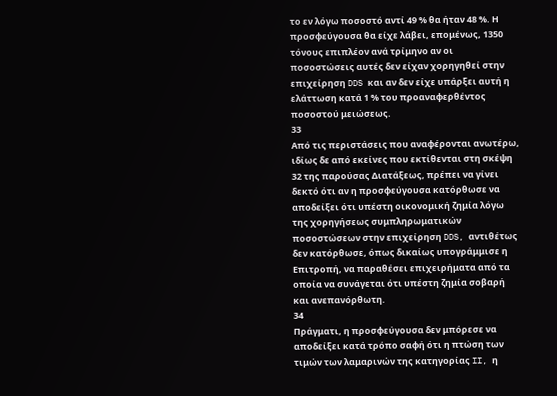το εν λόγω ποσοστό αντί 49 % θα ήταν 48 %. Η προσφεύγουσα θα είχε λάβει, επομένως, 1350 τόνους επιπλέον ανά τρίμηνο αν οι ποσοστώσεις αυτές δεν είχαν χορηγηθεί στην επιχείρηση DDS και αν δεν είχε υπάρξει αυτή η ελάττωση κατά 1 % του προαναφερθέντος ποσοστού μειώσεως.
33
Από τις περιστάσεις που αναφέρονται ανωτέρω, ιδίως δε από εκείνες που εκτίθενται στη σκέψη 32 της παρούσας Διατάξεως, πρέπει να γίνει δεκτό ότι αν η προσφεύγουσα κατόρθωσε να αποδείξει ότι υπέστη οικονομική ζημία λόγω της χορηγήσεως συμπληρωματικών ποσοστώσεων στην επιχείρηση DDS, αντιθέτως δεν κατόρθωσε, όπως δικαίως υπογράμμισε η Επιτροπή, να παραθέσει επιχειρήματα από τα οποία να συνάγεται ότι υπέστη ζημία σοβαρή και ανεπανόρθωτη.
34
Πράγματι, η προσφεύγουσα δεν μπόρεσε να αποδείξει κατά τρόπο σαφή ότι η πτώση των τιμών των λαμαρινών της κατηγορίας II, η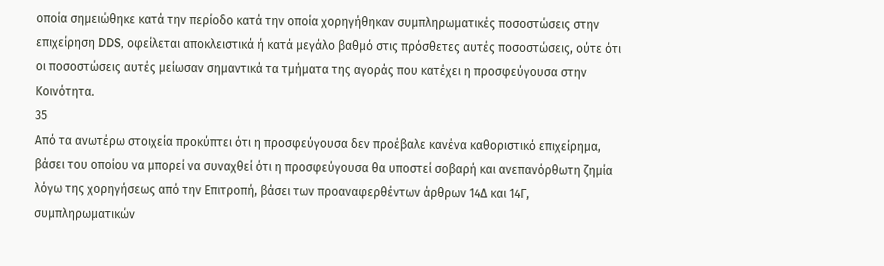οποία σημειώθηκε κατά την περίοδο κατά την οποία χορηγήθηκαν συμπληρωματικές ποσοστώσεις στην επιχείρηση DDS, οφείλεται αποκλειστικά ή κατά μεγάλο βαθμό στις πρόσθετες αυτές ποσοστώσεις, ούτε ότι οι ποσοστώσεις αυτές μείωσαν σημαντικά τα τμήματα της αγοράς που κατέχει η προσφεύγουσα στην Κοινότητα.
35
Από τα ανωτέρω στοιχεία προκύπτει ότι η προσφεύγουσα δεν προέβαλε κανένα καθοριστικό επιχείρημα, βάσει του οποίου να μπορεί να συναχθεί ότι η προσφεύγουσα θα υποστεί σοβαρή και ανεπανόρθωτη ζημία λόγω της χορηγήσεως από την Επιτροπή, βάσει των προαναφερθέντων άρθρων 14Δ και 14Γ, συμπληρωματικών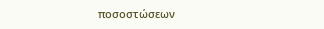ποσοστώσεων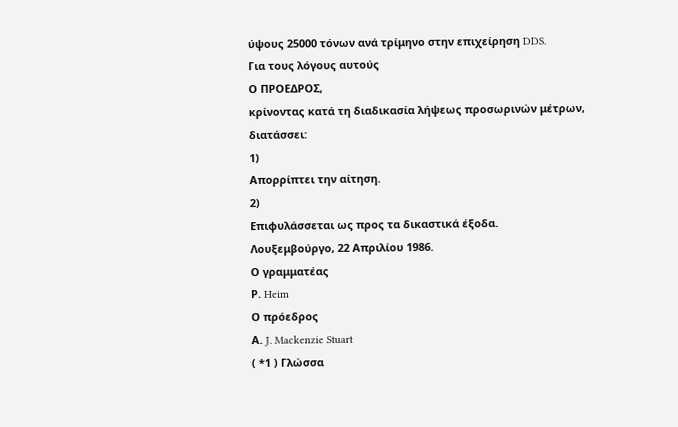ύψους 25000 τόνων ανά τρίμηνο στην επιχείρηση DDS.
Για τους λόγους αυτούς
Ο ΠΡΟΕΔΡΟΣ,
κρίνοντας κατά τη διαδικασία λήψεως προσωρινών μέτρων,
διατάσσει:
1)
Απορρίπτει την αίτηση.
2)
Επιφυλάσσεται ως προς τα δικαστικά έξοδα.
Λουξεμβούργο, 22 Απριλίου 1986.
Ο γραμματέας
Ρ. Heim
Ο πρόεδρος
Α. J. Mackenzie Stuart
( *1 ) Γλώσσα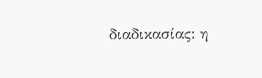διαδικασίας: η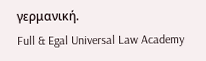γερμανική.
Full & Egal Universal Law Academy